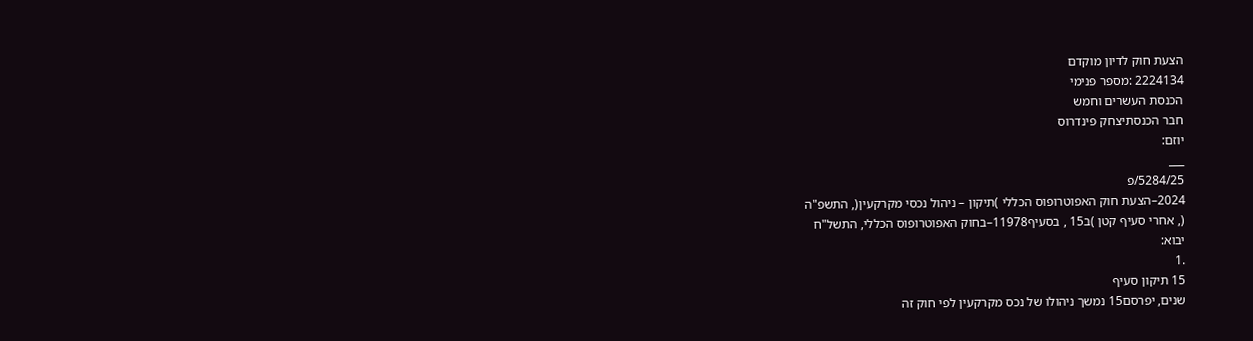הצעת חוק לדיון מוקדם
2224134 :מספר פנימי
הכנסת העשרים וחמש
חבר הכנסתיצחק פינדרוס
יוזם:
___
5284/25/פ
2024–הצעת חוק האפוטרופוס הכללי )תיקון – ניהול נכסי מקרקעין(, התשפ"ה
(, אחרי סעיף קטן )ב15 , בסעיף11978–בחוק האפוטרופוס הכללי, התשל"ח
יבוא:
.1
15 תיקון סעיף
שנים, יפרסם15 נמשך ניהולו של נכס מקרקעין לפי חוק זה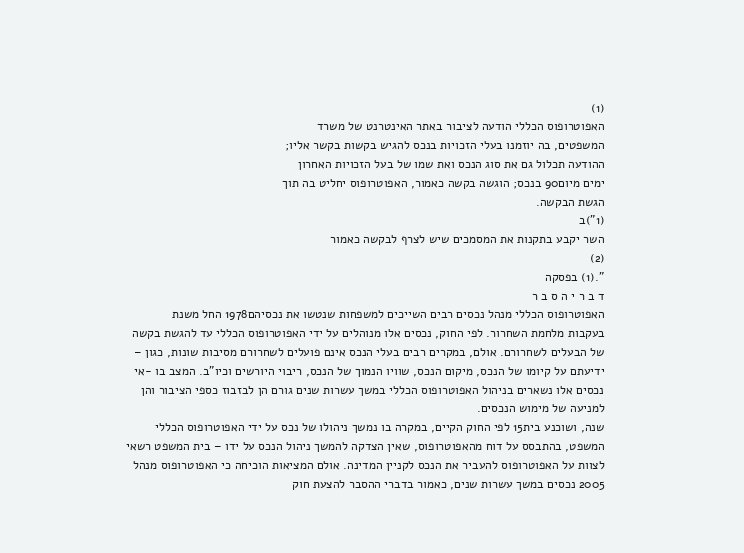(1)
האפוטרופוס הכללי הודעה לציבור באתר האינטרנט של משרד
המשפטים, בה יוזמנו בעלי הזכויות בנכס להגיש בקשות בקשר אליו;
ההודעה תכלול גם את סוג הנכס ואת שמו של בעל הזכויות האחרון
ימים מיום90 בנכס; הוגשה בקשה כאמור, האפוטרופוס יחליט בה תוך
הגשת הבקשה.
(1")ב
השר יקבע בתקנות את המסמכים שיש לצרף לבקשה כאמור
(2)
".(1) בפסקה
ד ב ר י ה ס ב ר
האפוטרופוס הכללי מנהל נכסים רבים השייכים למשפחות שנטשו את נכסיהם1978 החל משנת
בעקבות מלחמת השחרור. לפי החוק, נכסים אלו מנוהלים על ידי האפוטרופוס הכללי עד להגשת בקשה
של הבעלים לשחרורם. אולם, במקרים רבים בעלי הנכס אינם פועלים לשחרורם מסיבות שונות, כגון –
ידיעתם על קיומו של הנכס, מיקום הנכס, שוויו הנמוך של הנכס, ריבוי היורשים וכיו"ב. המצב בו -אי
נכסים אלו נשארים בניהול האפוטרופוס הכללי במשך עשרות שנים גורם הן לבזבוז כספי הציבור והן
למניעה של מימוש הנכסים.
שנה, ושוכנע בית15 לפי החוק הקיים, במקרה בו נמשך ניהולו של נכס על ידי האפוטרופוס הכללי
המשפט, בהתבסס על דוח מהאפוטרופוס, שאין הצדקה להמשך ניהול הנכס על ידו – בית המשפט רשאי
לצוות על האפוטרופוס להעביר את הנכס לקניין המדינה. אולם המציאות הוכיחה כי האפוטרופוס מנהל
2005 נכסים במשך עשרות שנים, כאמור בדברי ההסבר להצעת חוק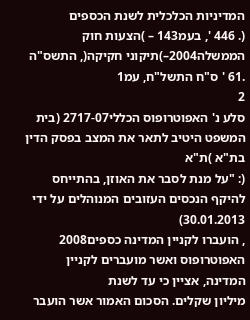המדיניות הכלכלית לשנת הכספים
(. 446 ', בעמ143 – )הצעות חוק הממשלה2004–)תיקוני חקיקה(, התשס"ה
.61 ' ס"ח התשל"ח, עמ1
2
סלע נ' האפוטרופוס הכללי2717-07 (בית המשפט היטיב לתאר את המצב בפסק הדין בת"א )ת"א
(: "על מנת לסבר את האוזן, בהתייחס להיקף הנכסים העזובים המנוהלים על ידי 30.01.2013)
, הועברו לקניין המדינה כספים2008 האפוטרופוס ואשר מועברים לקניין המדינה, אציין כי עד לשנת
מיליון שקלים. הסכום האמור אשר הועבר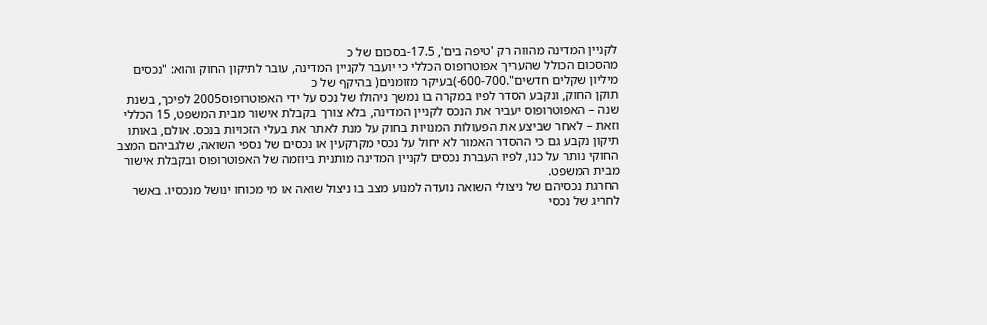לקניין המדינה מהווה רק 'טיפה בים', 17.5-בסכום של כ
מהסכום הכולל שהעריך אפוטרופוס הכללי כי יועבר לקניין המדינה, עובר לתיקון החוק והוא: "נכסים
מיליון שקלים חדשים".600-700-)בעיקר מזומנים( בהיקף של כ
תוקן החוק, ונקבע הסדר לפיו במקרה בו נמשך ניהולו של נכס על ידי האפוטרופוס2005 לפיכך, בשנת
שנה – האפוטרופוס יעביר את הנכס לקניין המדינה, בלא צורך בקבלת אישור מבית המשפט, 15 הכללי
וזאת – לאחר שביצע את הפעולות המנויות בחוק על מנת לאתר את בעלי הזכויות בנכס. אולם, באותו
תיקון נקבע גם כי ההסדר האמור לא יחול על נכסי מקרקעין או נכסים של נספי השואה, שלגביהם המצב
החוקי נותר על כנו, לפיו העברת נכסים לקניין המדינה מותנית ביוזמה של האפוטרופוס ובקבלת אישור
מבית המשפט.
החרגת נכסיהם של ניצולי השואה נועדה למנוע מצב בו ניצול שואה או מי מכוחו ינושל מנכסיו. באשר
לחריג של נכסי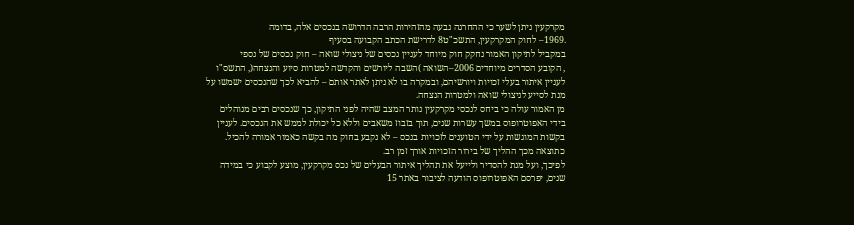מקרקעין ניתן לשער כי ההחרגה נבעה מהזהירות הרבה הדרושה בנכסים אלה, בדומה
.1969– לחוק המקרקעין, התשכ"ט8 לדרישת הכתב הקבועה בסעיף
במקביל לתיקון האמור נחקק חוק מיוחד לעניין נכסים של ניצולי שואה – חוק נכסים של נספי
, הקובע הסדרים מיוחדים 2006–השואה )השבה ליורשים והקדשה למטרות סיוע והנצחה(, התשס"ו
לעניין איתור בעלי זכויות ויורשיהם, ובמקרה בו לא ניתן לאתר אותם – להביא לכך שהנכסים ישמשו על
מנת לסייע לניצולי שואה ולמטרות הנצחה.
מן האמור עולה כי ביחס לנכסי מקרקעין נותר המצב שהיה לפני התיקון, כך שנכסים רבים מנוהלים
בידי האפוטרופוס במשך עשרות שנים, תוך בזבוז משאבים וללא כל יכולת לממש את הנכסים. לעניין
בקשות המוגשות על ידי הטוענים לזכויות בנכס – לא נקבע בחוק מה בקשה כאמור אמורה להכיל.
כתוצאה מכך ההליך של בירור הזכויות אורך זמן רב.
לפיכך, ועל מנת להסדיר ולייעל את תהליך איתור הבעלים של נכס מקרקעין, מוצע לקבוע כי במידה
שנים, יפרסם האפוטרופוס הודעה לציבור באתר 15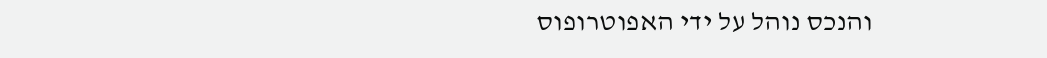והנכס נוהל על ידי האפוטרופוס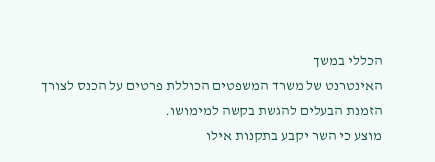הכללי במשך
האינטרנט של משרד המשפטים הכוללת פרטים על הכנס לצורך הזמנת הבעלים להגשת בקשה למימושו.
מוצע כי השר יקבע בתקנות אילו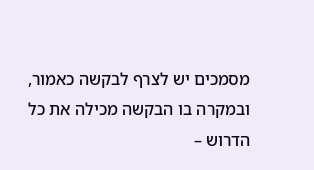מסמכים יש לצרף לבקשה כאמור, ובמקרה בו הבקשה מכילה את כל
הדרוש –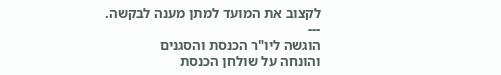לקצוב את המועד למתן מענה לבקשה.
---
הוגשה ליו"ר הכנסת והסגנים
והונחה על שולחן הכנסת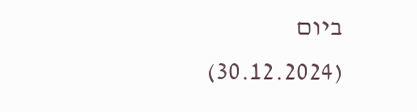ביום
(30.12.2024)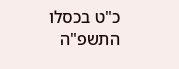כ"ט בכסלו התשפ"ה